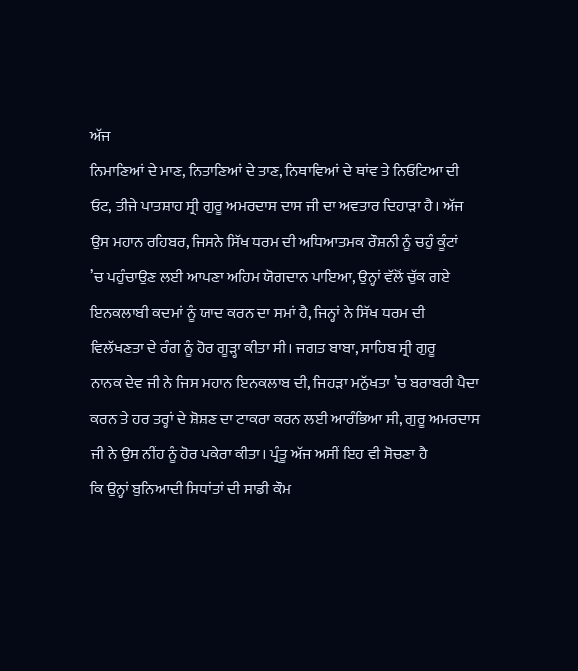ਅੱਜ
ਨਿਮਾਣਿਆਂ ਦੇ ਮਾਣ, ਨਿਤਾਣਿਆਂ ਦੇ ਤਾਣ, ਨਿਥਾਵਿਆਂ ਦੇ ਥਾਂਵ ਤੇ ਨਿਓਟਿਆ ਦੀ
ਓਟ, ਤੀਜੇ ਪਾਤਸ਼ਾਹ ਸ੍ਰੀ ਗੁਰੂ ਅਮਰਦਾਸ ਦਾਸ ਜੀ ਦਾ ਅਵਤਾਰ ਦਿਹਾੜਾ ਹੈ। ਅੱਜ
ਉਸ ਮਹਾਨ ਰਹਿਬਰ, ਜਿਸਨੇ ਸਿੱਖ ਧਰਮ ਦੀ ਅਧਿਆਤਮਕ ਰੌਸ਼ਨੀ ਨੂੰ ਚਹੁੰ ਕੂੰਟਾਂ
’ਚ ਪਹੁੰਚਾਉਣ ਲਈ ਆਪਣਾ ਅਹਿਮ ਯੋਗਦਾਨ ਪਾਇਆ, ਉਨ੍ਹਾਂ ਵੱਲੋਂ ਚੁੱਕ ਗਏ
ਇਨਕਲਾਬੀ ਕਦਮਾਂ ਨੂੰ ਯਾਦ ਕਰਨ ਦਾ ਸਮਾਂ ਹੈ, ਜਿਨ੍ਹਾਂ ਨੇ ਸਿੱਖ ਧਰਮ ਦੀ
ਵਿਲੱਖਣਤਾ ਦੇ ਰੰਗ ਨੂੰ ਹੋਰ ਗੂੜ੍ਹਾ ਕੀਤਾ ਸੀ। ਜਗਤ ਬਾਬਾ, ਸਾਹਿਬ ਸ੍ਰੀ ਗੁਰੂ
ਨਾਨਕ ਦੇਵ ਜੀ ਨੇ ਜਿਸ ਮਹਾਨ ਇਨਕਲਾਬ ਦੀ, ਜਿਹੜਾ ਮਨੁੱਖਤਾ ’ਚ ਬਰਾਬਰੀ ਪੈਦਾ
ਕਰਨ ਤੇ ਹਰ ਤਰ੍ਹਾਂ ਦੇ ਸ਼ੋਸ਼ਣ ਦਾ ਟਾਕਰਾ ਕਰਨ ਲਈ ਆਰੰਭਿਆ ਸੀ, ਗੁਰੂ ਅਮਰਦਾਸ
ਜੀ ਨੇ ਉਸ ਨੀਂਹ ਨੂੰ ਹੋਰ ਪਕੇਰਾ ਕੀਤਾ। ਪ੍ਰੰਤੂ ਅੱਜ ਅਸੀਂ ਇਹ ਵੀ ਸੋਚਣਾ ਹੈ
ਕਿ ਉਨ੍ਹਾਂ ਬੁਨਿਆਦੀ ਸਿਧਾਂਤਾਂ ਦੀ ਸਾਡੀ ਕੌਮ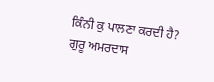ਕਿੰਨੀ ਕੁ ਪਾਲਣਾ ਕਰਦੀ ਹੈ?
ਗੁਰੂ ਅਮਰਦਾਸ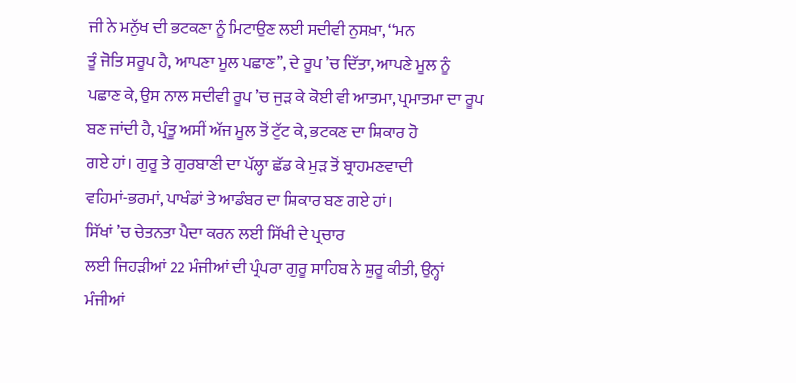ਜੀ ਨੇ ਮਨੁੱਖ ਦੀ ਭਟਕਣਾ ਨੂੰ ਮਿਟਾਉਣ ਲਈ ਸਦੀਵੀ ਨੁਸਖ਼ਾ, ‘‘ਮਨ
ਤੂੰ ਜੋਤਿ ਸਰੂਪ ਹੈ, ਆਪਣਾ ਮੂਲ ਪਛਾਣ’’, ਦੇ ਰੂਪ ’ਚ ਦਿੱਤਾ, ਆਪਣੇ ਮੂਲ ਨੂੰ
ਪਛਾਣ ਕੇ, ਉਸ ਨਾਲ ਸਦੀਵੀ ਰੂਪ ’ਚ ਜੁੜ ਕੇ ਕੋਈ ਵੀ ਆਤਮਾ, ਪ੍ਰਮਾਤਮਾ ਦਾ ਰੂਪ
ਬਣ ਜਾਂਦੀ ਹੈ, ਪ੍ਰੰਤੂ ਅਸੀਂ ਅੱਜ ਮੂਲ ਤੋਂ ਟੁੱਟ ਕੇ, ਭਟਕਣ ਦਾ ਸ਼ਿਕਾਰ ਹੋ
ਗਏ ਹਾਂ। ਗੁਰੂ ਤੇ ਗੁਰਬਾਣੀ ਦਾ ਪੱਲ੍ਹਾ ਛੱਡ ਕੇ ਮੁੜ ਤੋਂ ਬ੍ਰਾਹਮਣਵਾਦੀ
ਵਹਿਮਾਂ-ਭਰਮਾਂ, ਪਾਖੰਡਾਂ ਤੇ ਆਡੰਬਰ ਦਾ ਸ਼ਿਕਾਰ ਬਣ ਗਏ ਹਾਂ।
ਸਿੱਖਾਂ ’ਚ ਚੇਤਨਤਾ ਪੈਦਾ ਕਰਨ ਲਈ ਸਿੱਖੀ ਦੇ ਪ੍ਰਚਾਰ
ਲਈ ਜਿਹੜੀਆਂ 22 ਮੰਜੀਆਂ ਦੀ ਪ੍ਰੰਪਰਾ ਗੁਰੂ ਸਾਹਿਬ ਨੇ ਸ਼ੁਰੂ ਕੀਤੀ, ਉਨ੍ਹਾਂ
ਮੰਜੀਆਂ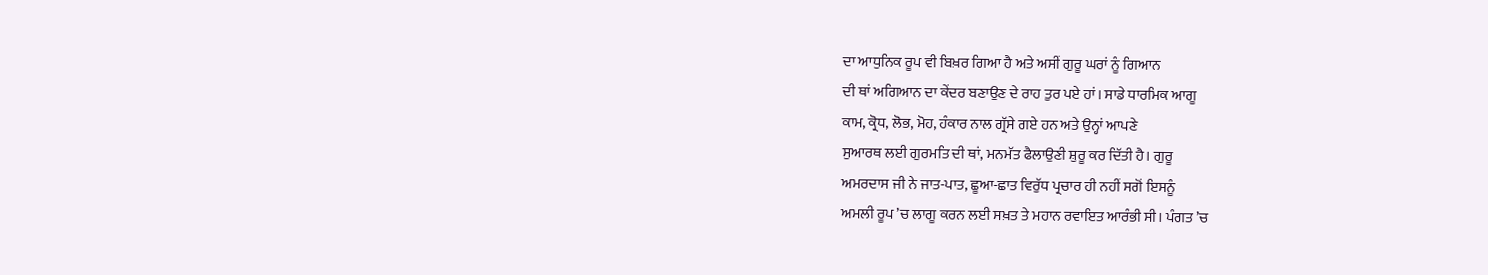ਦਾ ਆਧੁਨਿਕ ਰੂਪ ਵੀ ਬਿਖ਼ਰ ਗਿਆ ਹੈ ਅਤੇ ਅਸੀਂ ਗੁਰੂ ਘਰਾਂ ਨੂੰ ਗਿਆਨ
ਦੀ ਥਾਂ ਅਗਿਆਨ ਦਾ ਕੇਂਦਰ ਬਣਾਉਣ ਦੇ ਰਾਹ ਤੁਰ ਪਏ ਹਾਂ। ਸਾਡੇ ਧਾਰਮਿਕ ਆਗੂ
ਕਾਮ, ਕ੍ਰੋਧ, ਲੋਭ, ਮੋਹ, ਹੰਕਾਰ ਨਾਲ ਗ੍ਰੱਸੇ ਗਏ ਹਨ ਅਤੇ ਉਨ੍ਹਾਂ ਆਪਣੇ
ਸੁਆਰਥ ਲਈ ਗੁਰਮਤਿ ਦੀ ਥਾਂ, ਮਨਮੱਤ ਫੈਲਾਉਣੀ ਸ਼ੁਰੂ ਕਰ ਦਿੱਤੀ ਹੈ। ਗੁਰੂ
ਅਮਰਦਾਸ ਜੀ ਨੇ ਜਾਤ-ਪਾਤ, ਛੂਆ-ਛਾਤ ਵਿਰੁੱਧ ਪ੍ਰਚਾਰ ਹੀ ਨਹੀਂ ਸਗੋਂ ਇਸਨੂੰ
ਅਮਲੀ ਰੂਪ ’ਚ ਲਾਗੂ ਕਰਨ ਲਈ ਸਖ਼ਤ ਤੇ ਮਹਾਨ ਰਵਾਇਤ ਆਰੰਭੀ ਸੀ। ਪੰਗਤ ’ਚ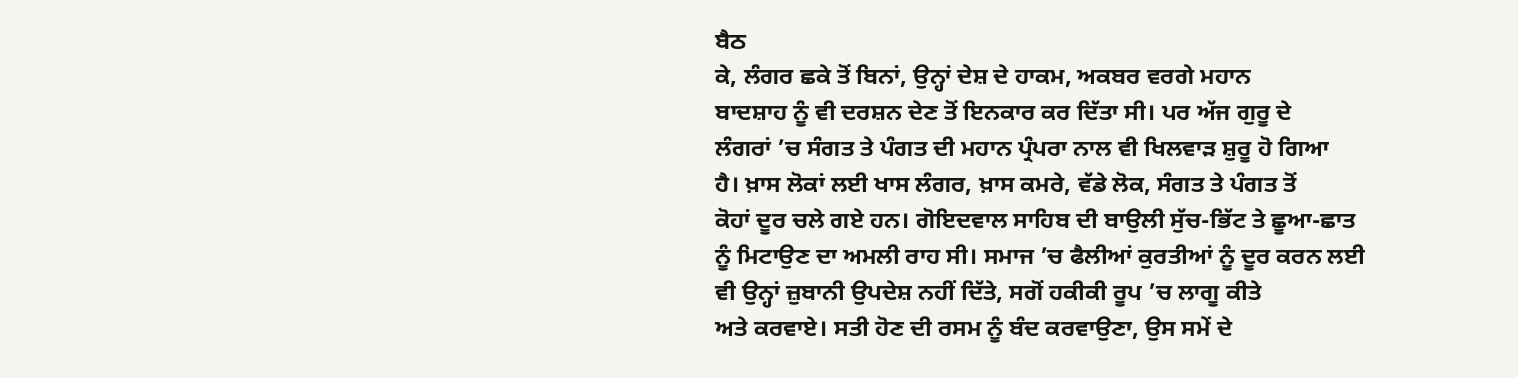ਬੈਠ
ਕੇ, ਲੰਗਰ ਛਕੇ ਤੋਂ ਬਿਨਾਂ, ਉਨ੍ਹਾਂ ਦੇਸ਼ ਦੇ ਹਾਕਮ, ਅਕਬਰ ਵਰਗੇ ਮਹਾਨ
ਬਾਦਸ਼ਾਹ ਨੂੰ ਵੀ ਦਰਸ਼ਨ ਦੇਣ ਤੋਂ ਇਨਕਾਰ ਕਰ ਦਿੱਤਾ ਸੀ। ਪਰ ਅੱਜ ਗੁਰੂ ਦੇ
ਲੰਗਰਾਂ ’ਚ ਸੰਗਤ ਤੇ ਪੰਗਤ ਦੀ ਮਹਾਨ ਪ੍ਰੰਪਰਾ ਨਾਲ ਵੀ ਖਿਲਵਾੜ ਸ਼ੁਰੂ ਹੋ ਗਿਆ
ਹੈ। ਖ਼ਾਸ ਲੋਕਾਂ ਲਈ ਖਾਸ ਲੰਗਰ, ਖ਼ਾਸ ਕਮਰੇ, ਵੱਡੇ ਲੋਕ, ਸੰਗਤ ਤੇ ਪੰਗਤ ਤੋਂ
ਕੋਹਾਂ ਦੂਰ ਚਲੇ ਗਏ ਹਨ। ਗੋਇਦਵਾਲ ਸਾਹਿਬ ਦੀ ਬਾਉਲੀ ਸੁੱਚ-ਭਿੱਟ ਤੇ ਛੂਆ-ਛਾਤ
ਨੂੰ ਮਿਟਾਉਣ ਦਾ ਅਮਲੀ ਰਾਹ ਸੀ। ਸਮਾਜ ’ਚ ਫੈਲੀਆਂ ਕੁਰਤੀਆਂ ਨੂੰ ਦੂਰ ਕਰਨ ਲਈ
ਵੀ ਉਨ੍ਹਾਂ ਜ਼ੁਬਾਨੀ ਉਪਦੇਸ਼ ਨਹੀਂ ਦਿੱਤੇ, ਸਗੋਂ ਹਕੀਕੀ ਰੂਪ ’ਚ ਲਾਗੂ ਕੀਤੇ
ਅਤੇ ਕਰਵਾਏ। ਸਤੀ ਹੋਣ ਦੀ ਰਸਮ ਨੂੰ ਬੰਦ ਕਰਵਾਉਣਾ, ਉਸ ਸਮੇਂ ਦੇ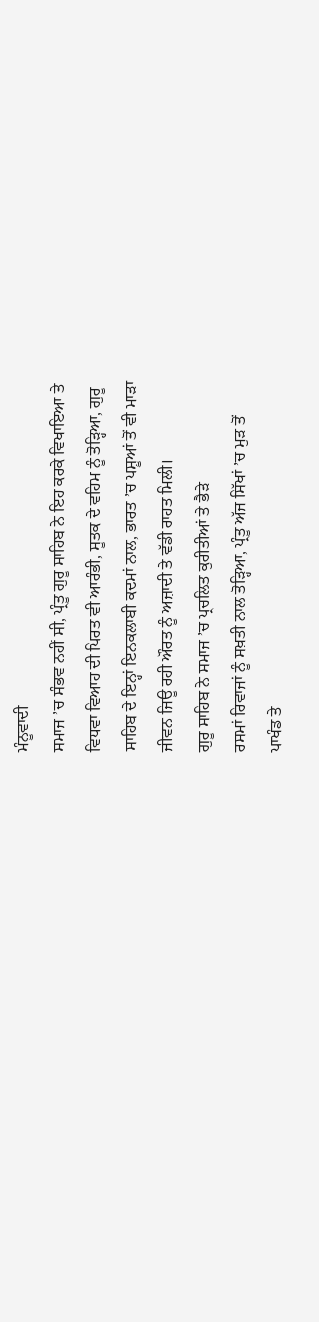ਮੰਨੂਵਾਦੀ
ਸਮਾਜ ’ਚ ਸੰਭਵ ਨਹੀਂ ਸੀ, ਪ੍ਰੰਤੂ ਗੁਰੂ ਸਾਹਿਬ ਨੇ ਇਹ ਕਰਕੇ ਵਿਖਾਇਆ ਤੇ
ਵਿਧਵਾ ਵਿਆਹ ਦੀ ਪਿਰਤ ਵੀ ਆਰੰਭੀ, ਸੂਤਕ ਦੇ ਵਹਿਮ ਨੂੰ ਤੋੜ੍ਹਿਆ, ਗੁਰੂ
ਸਾਹਿਬ ਦੇ ਇਨ੍ਹਾਂ ਇਨਕਲਾਬੀ ਕਦਮਾਂ ਨਾਲ, ਭਾਰਤ ’ਚ ਪਸ਼ੂਆਂ ਤੋਂ ਵੀ ਮਾੜਾ
ਜੀਵਨ ਜਿਊ ਰਹੀ ਔਰਤ ਨੂੰ ਅਜ਼ਾਦੀ ਤੇ ਵੱਡੀ ਰਾਹਤ ਮਿਲੀ।
ਗੁਰੂ ਸਾਹਿਬ ਨੇ ਸਮਾਜ ’ਚ ਪ੍ਰਚਲਿਤ ਕੁਰੀਤੀਆਂ ਤੇ ਭੈੜੇ
ਰਸਮਾਂ ਰਿਵਾਜਾਂ ਨੂੰ ਸਖ਼ਤੀ ਨਾਲ ਤੋੜ੍ਹਿਆ, ਪ੍ਰੰਤੂ ਅੱਜ ਸਿੱਖਾਂ ’ਚ ਮੁੜ ਤੋਂ
ਪਾਖੰਡ ਤੇ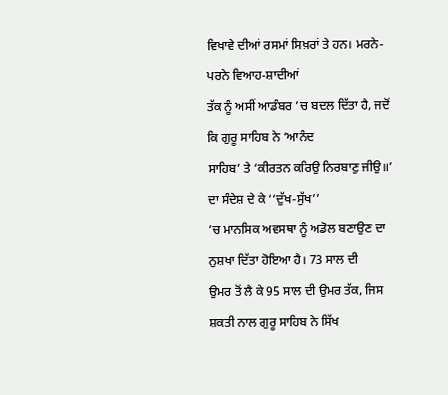ਵਿਖਾਵੇ ਦੀਆਂ ਰਸਮਾਂ ਸਿਖ਼ਰਾਂ ਤੇ ਹਨ। ਮਰਨੇ-ਪਰਨੇ ਵਿਆਹ-ਸ਼ਾਦੀਆਂ
ਤੱਕ ਨੂੰ ਅਸੀਂ ਆਡੰਬਰ ’ਚ ਬਦਲ ਦਿੱਤਾ ਹੈ, ਜਦੋਂ ਕਿ ਗੁਰੂ ਸਾਹਿਬ ਨੇ ‘ਆਨੰਦ
ਸਾਹਿਬ’ ਤੇ ‘ਕੀਰਤਨ ਕਰਿਉ ਨਿਰਬਾਣੁ ਜੀਉ॥’ ਦਾ ਸੰਦੇਸ਼ ਦੇ ਕੇ ‘‘ਦੁੱਖ-ਸੁੱਖ’’
’ਚ ਮਾਨਸਿਕ ਅਵਸਥਾ ਨੂੰ ਅਡੋਲ ਬਣਾਉਣ ਦਾ ਨੁਸ਼ਖਾ ਦਿੱਤਾ ਹੋਇਆ ਹੈ। 73 ਸਾਲ ਦੀ
ਉਮਰ ਤੋਂ ਲੈ ਕੇ 95 ਸਾਲ ਦੀ ਉਮਰ ਤੱਕ, ਜਿਸ ਸ਼ਕਤੀ ਨਾਲ ਗੁਰੂ ਸਾਹਿਬ ਨੇ ਸਿੱਖ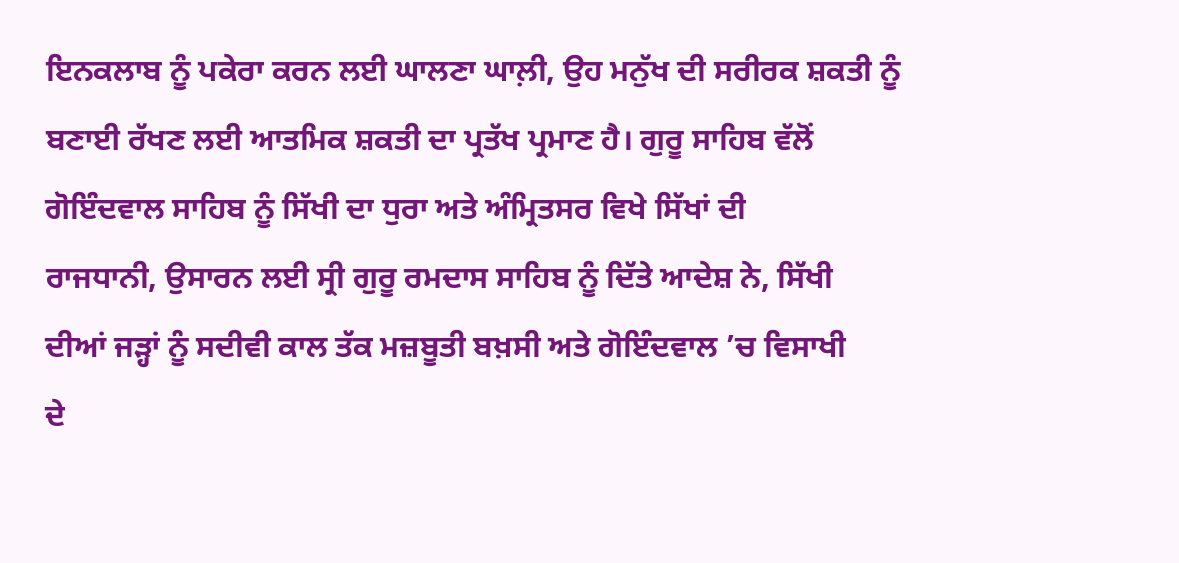ਇਨਕਲਾਬ ਨੂੰ ਪਕੇਰਾ ਕਰਨ ਲਈ ਘਾਲਣਾ ਘਾਲ਼ੀ, ਉਹ ਮਨੁੱਖ ਦੀ ਸਰੀਰਕ ਸ਼ਕਤੀ ਨੂੰ
ਬਣਾਈ ਰੱਖਣ ਲਈ ਆਤਮਿਕ ਸ਼ਕਤੀ ਦਾ ਪ੍ਰਤੱਖ ਪ੍ਰਮਾਣ ਹੈ। ਗੁਰੂ ਸਾਹਿਬ ਵੱਲੋਂ
ਗੋਇੰਦਵਾਲ ਸਾਹਿਬ ਨੂੰ ਸਿੱਖੀ ਦਾ ਧੁਰਾ ਅਤੇ ਅੰਮ੍ਰਿਤਸਰ ਵਿਖੇ ਸਿੱਖਾਂ ਦੀ
ਰਾਜਧਾਨੀ, ਉਸਾਰਨ ਲਈ ਸ੍ਰੀ ਗੁਰੂ ਰਮਦਾਸ ਸਾਹਿਬ ਨੂੰ ਦਿੱਤੇ ਆਦੇਸ਼ ਨੇ, ਸਿੱਖੀ
ਦੀਆਂ ਜੜ੍ਹਾਂ ਨੂੰ ਸਦੀਵੀ ਕਾਲ ਤੱਕ ਮਜ਼ਬੂਤੀ ਬਖ਼ਸੀ ਅਤੇ ਗੋਇੰਦਵਾਲ ’ਚ ਵਿਸਾਖੀ
ਦੇ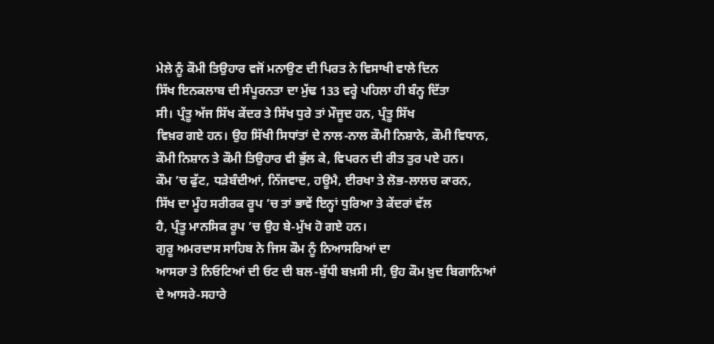ਮੇਲੇ ਨੂੰ ਕੌਮੀ ਤਿਉਹਾਰ ਵਜੋਂ ਮਨਾਉਣ ਦੀ ਪਿਰਤ ਨੇ ਵਿਸਾਖੀ ਵਾਲੇ ਦਿਨ
ਸਿੱਖ ਇਨਕਲਾਬ ਦੀ ਸੰਪੂਰਨਤਾ ਦਾ ਮੁੱਢ 133 ਵਰ੍ਹੇ ਪਹਿਲਾ ਹੀ ਬੰਨ੍ਹ ਦਿੱਤਾ
ਸੀ। ਪ੍ਰੰਤੂ ਅੱਜ ਸਿੱਖ ਕੇਂਦਰ ਤੇ ਸਿੱਖ ਧੁਰੇ ਤਾਂ ਮੌਜੂਦ ਹਨ, ਪ੍ਰੰਤੂ ਸਿੱਖ
ਵਿਖ਼ਰ ਗਏ ਹਨ। ਉਹ ਸਿੱਖੀ ਸਿਧਾਂਤਾਂ ਦੇ ਨਾਲ-ਨਾਲ ਕੌਮੀ ਨਿਸ਼ਾਨੇ, ਕੌਮੀ ਵਿਧਾਨ,
ਕੌਮੀ ਨਿਸ਼ਾਨ ਤੇ ਕੌਮੀ ਤਿਉਹਾਰ ਵੀ ਭੁੱਲ ਕੇ, ਵਿਪਰਨ ਦੀ ਰੀਤ ਤੁਰ ਪਏ ਹਨ।
ਕੌਮ ’ਚ ਫੁੱਟ, ਧੜੇਬੰਦੀਆਂ, ਨਿੱਜਵਾਦ, ਹਊਮੈ, ਈਰਖਾ ਤੇ ਲੋਭ-ਲਾਲਚ ਕਾਰਨ,
ਸਿੱਖ ਦਾ ਮੂੰਹ ਸਰੀਰਕ ਰੂਪ ’ਚ ਤਾਂ ਭਾਵੇਂ ਇਨ੍ਹਾਂ ਧੁਰਿਆ ਤੇ ਕੇਂਦਰਾਂ ਵੱਲ
ਹੈ, ਪ੍ਰੰਤੂ ਮਾਨਸਿਕ ਰੂਪ ’ਚ ਉਹ ਬੇ-ਮੁੱਖ ਹੋ ਗਏ ਹਨ।
ਗੁਰੂ ਅਮਰਦਾਸ ਸਾਹਿਬ ਨੇ ਜਿਸ ਕੌਮ ਨੂੰ ਨਿਆਸਰਿਆਂ ਦਾ
ਆਸਰਾ ਤੇ ਨਿਓਟਿਆਂ ਦੀ ਓਟ ਦੀ ਬਲ-ਬੁੱਧੀ ਬਖ਼ਸੀ ਸੀ, ਉਹ ਕੌਮ ਖ਼ੁਦ ਬਿਗਾਨਿਆਂ
ਦੇ ਆਸਰੇ-ਸਹਾਰੇ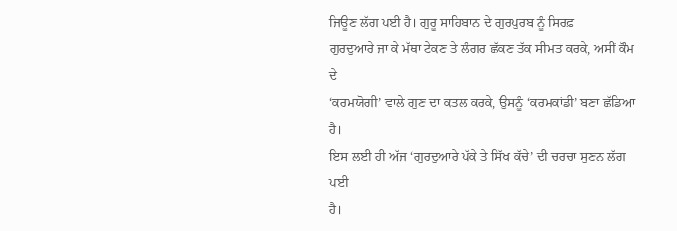ਜਿਊਣ ਲੱਗ ਪਈ ਹੈ। ਗੁਰੂ ਸਾਹਿਬਾਨ ਦੇ ਗੁਰਪੁਰਬ ਨੂੰ ਸਿਰਫ਼
ਗੁਰਦੁਆਰੇ ਜਾ ਕੇ ਮੱਥਾ ਟੇਕਣ ਤੇ ਲੰਗਰ ਛੱਕਣ ਤੱਕ ਸੀਮਤ ਕਰਕੇ, ਅਸੀਂ ਕੌਮ ਦੇ
‘ਕਰਮਯੋਗੀ’ ਵਾਲੇ ਗੁਣ ਦਾ ਕਤਲ ਕਰਕੇ, ਉਸਨੂੰ ‘ਕਰਮਕਾਂਡੀ’ ਬਣਾ ਛੱਡਿਆ ਹੈ।
ਇਸ ਲਈ ਹੀ ਅੱਜ ‘ਗੁਰਦੁਆਰੇ ਪੱਕੇ ਤੇ ਸਿੱਖ ਕੱਚੇ’ ਦੀ ਚਰਚਾ ਸੁਣਨ ਲੱਗ ਪਈ
ਹੈ।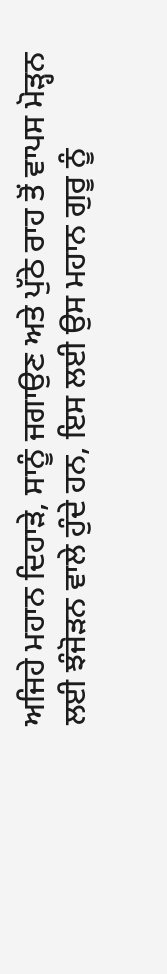ਅਜਿਹੇ ਮਹਾਨ ਦਿਹਾੜੇ, ਸਾਨੂੰ ਜਗਾਉਣ ਅਤੇ ਪੁੱਠੇ ਰਾਹ ਤੋਂ ਵਾਪਸ ਮੋੜ੍ਹਨ
ਲਈ ਝੰਜੋੜਨ ਵਾਲੇ ਹੁੰਦੇ ਹਨ, ਇਸ ਲਈ ਉਸ ਮਹਾਨ ਗੁਰੂ ਨੂੰ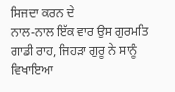ਸਿਜਦਾ ਕਰਨ ਦੇ
ਨਾਲ-ਨਾਲ ਇੱਕ ਵਾਰ ਉਸ ਗੁਰਮਤਿ ਗਾਡੀ ਰਾਹ, ਜਿਹੜਾ ਗੁਰੂ ਨੇ ਸਾਨੂੰ ਵਿਖਾਇਆ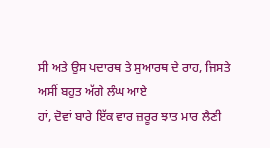ਸੀ ਅਤੇ ਉਸ ਪਦਾਰਥ ਤੇ ਸੁਆਰਥ ਦੇ ਰਾਹ, ਜਿਸਤੇ ਅਸੀਂ ਬਹੁਤ ਅੱਗੇ ਲੰਘ ਆਏ
ਹਾਂ, ਦੋਵਾਂ ਬਾਰੇ ਇੱਕ ਵਾਰ ਜ਼ਰੂਰ ਝਾਤ ਮਾਰ ਲੈਣੀ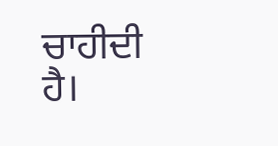ਚਾਹੀਦੀ ਹੈ।